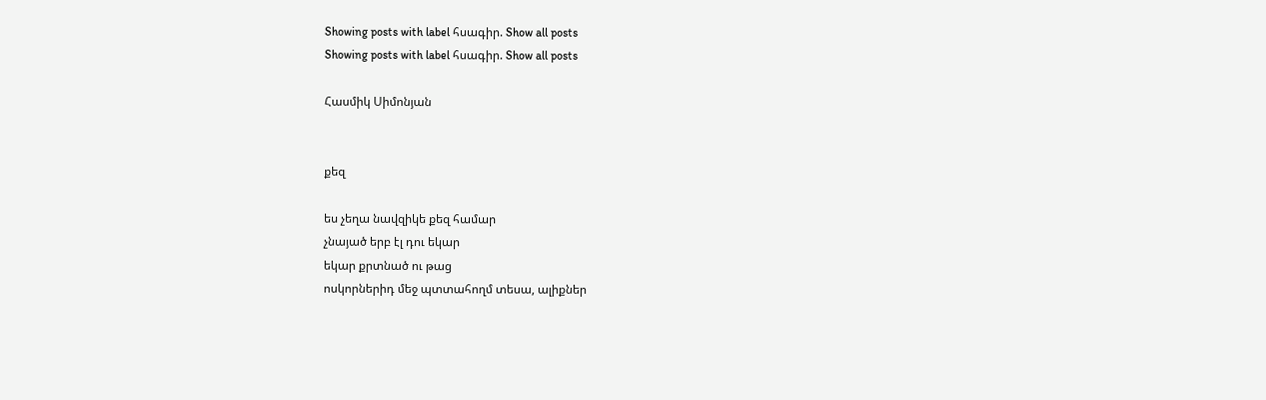Showing posts with label հսագիր. Show all posts
Showing posts with label հսագիր. Show all posts

Հասմիկ Սիմոնյան


քեզ

ես չեղա նավզիկե քեզ համար
չնայած երբ էլ դու եկար
եկար քրտնած ու թաց
ոսկորներիդ մեջ պտտահողմ տեսա, ալիքներ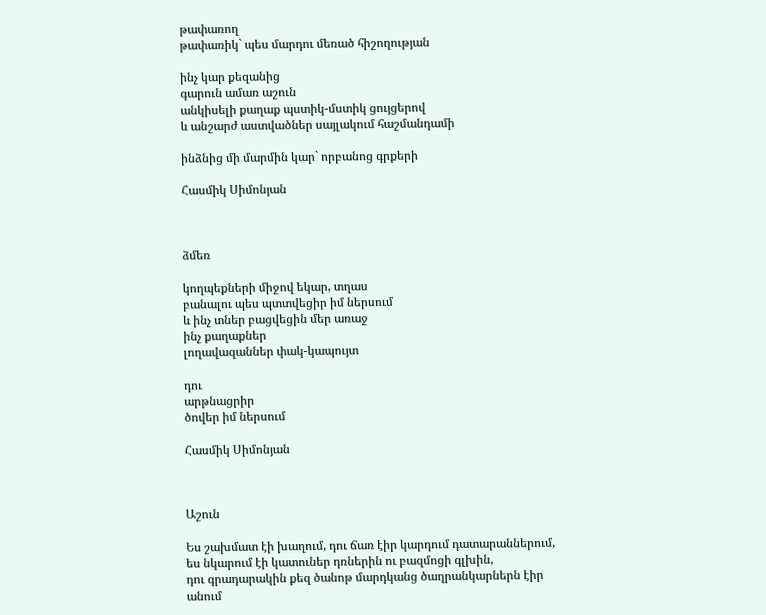թափառող
թափառիկ` պես մարդու մեռած հիշողության

ինչ կար քեզանից
գարուն ամառ աշուն
անկիսելի քաղաք պստիկ-մստիկ ցույցերով
և անշարժ աստվածներ սայլակում հաշմանդամի

ինձնից մի մարմին կար` որբանոց գրքերի

Հասմիկ Սիմոնյան



ձմեռ

կողպեքների միջով եկար, տղաս
բանալու պես պտտվեցիր իմ ներսում
և ինչ տներ բացվեցին մեր առաջ
ինչ քաղաքներ
լողավազաններ փակ-կապույտ

դու
արթնացրիր
ծովեր իմ ներսում

Հասմիկ Սիմոնյան



Աշուն

Ես շախմատ էի խաղում, դու ճառ էիր կարդում դատարաններում,
ես նկարում էի կատուներ դռներին ու բազմոցի գլխին,
դու գրադարակին քեզ ծանոթ մարդկանց ծաղրանկարներն էիր անում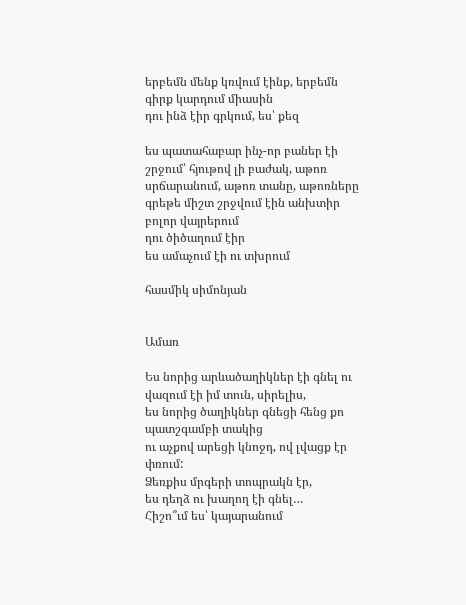երբեմն մենք կռվում էինք, երբեմն գիրք կարդում միասին
դու ինձ էիր գրկում, ես՝ քեզ

ես պատահաբար ինչ-որ բաներ էի շրջում՝ հյութով լի բաժակ, աթոռ սրճարանում, աթոռ տանը, աթոռները գրեթե միշտ շրջվում էին անխտիր բոլոր վայրերում
դու ծիծաղում էիր
ես ամաչում էի ու տխրում

հասմիկ սիմոնյան


Ամառ

Ես նորից արևածաղիկներ էի գնել ու վազում էի իմ տուն, սիրելիս,
ես նորից ծաղիկներ գնեցի հենց քո պատշգամբի տակից
ու աչքով արեցի կնոջդ, ով լվացք էր փռում:
Ձեռքիս մրգերի տոպրակն էր,
ես դեղձ ու խաղող էի գնել…
Հիշո՞ւմ ես՝ կայարանում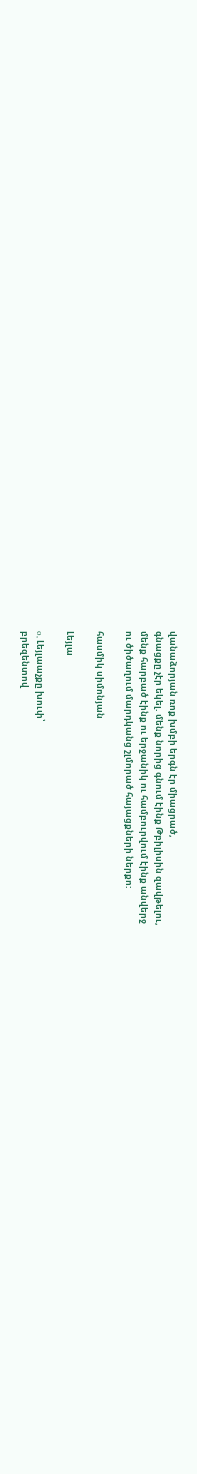վանաձորյան ռոք խմբի երգն էր միացրած,
գնացքը չէր եկել. մենք նորից գնում էինք Թբիլիսին զավթելու,
մենք հարբած էինք ու երջանիկ ու համբուրվում էինք անվերջ
ու ծիծաղում մարդկանց շլմորած հայացքների ներքո:

հասմիկ սիմոնյան

Լեյլա

o, Լեյլաաչքը խուփ՝
բրեզենտով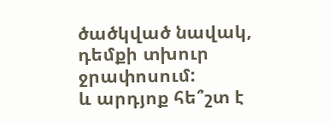ծածկված նավակ,
դեմքի տխուր ջրափոսում:
և արդյոք հե՞շտ է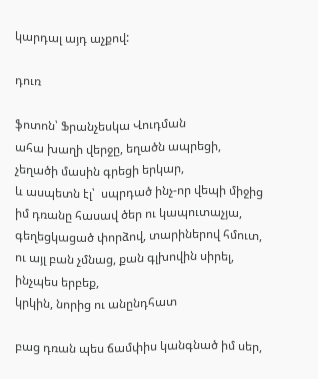կարդալ այդ աչքով:

դուռ

ֆոտոն՝ Ֆրանչեսկա Վուդման
ահա խաղի վերջը, եղածն ապրեցի,
չեղածի մասին գրեցի երկար,
և ասպետն էլ՝  սպրդած ինչ-որ վեպի միջից
իմ դռանը հասավ ծեր ու կապուտաչյա,
գեղեցկացած փորձով, տարիներով հմուտ,
ու այլ բան չմնաց, քան գլխովին սիրել,
ինչպես երբեք,
կրկին, նորից ու անընդհատ

բաց դռան պես ճամփիս կանգնած իմ սեր,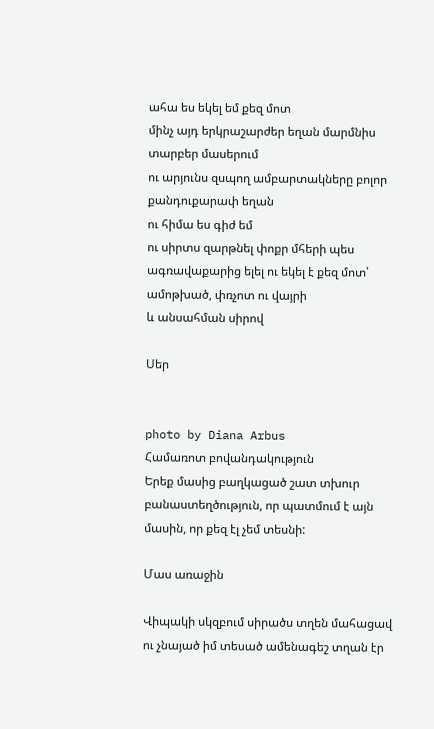ահա ես եկել եմ քեզ մոտ
մինչ այդ երկրաշարժեր եղան մարմնիս տարբեր մասերում
ու արյունս զսպող ամբարտակները բոլոր քանդուքարափ եղան
ու հիմա ես գիժ եմ
ու սիրտս զարթնել փոքր մհերի պես
ագռավաքարից ելել ու եկել է քեզ մոտ՝ ամոթխած, փռչոտ ու վայրի
և անսահման սիրով

Սեր


photo by Diana Arbus
Համառոտ բովանդակություն
Երեք մասից բաղկացած շատ տխուր բանաստեղծություն, որ պատմում է այն մասին, որ քեզ էլ չեմ տեսնի:

Մաս առաջին

Վիպակի սկզբում սիրածս տղեն մահացավ
ու չնայած իմ տեսած ամենագեշ տղան էր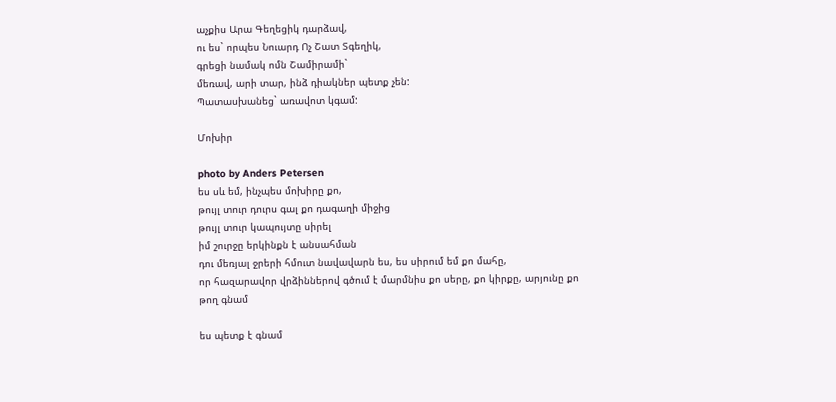աչքիս Արա Գեղեցիկ դարձավ,
ու ես` որպես Նուարդ Ոչ Շատ Տգեղիկ,
գրեցի նամակ ոմն Շամիրամի`
մեռավ, արի տար, ինձ դիակներ պետք չեն:
Պատասխանեց` առավոտ կգամ:

Մոխիր

photo by Anders Petersen
ես սև եմ, ինչպես մոխիրը քո,
թույլ տուր դուրս գալ քո դագաղի միջից
թույլ տուր կապույտը սիրել
իմ շուրջը երկինքն է անսահման
դու մեռյալ ջրերի հմուտ նավավարն ես, ես սիրում եմ քո մահը,
որ հազարավոր վրձիններով գծում է մարմնիս քո սերը, քո կիրքը, արյունը քո
թող գնամ

ես պետք է գնամ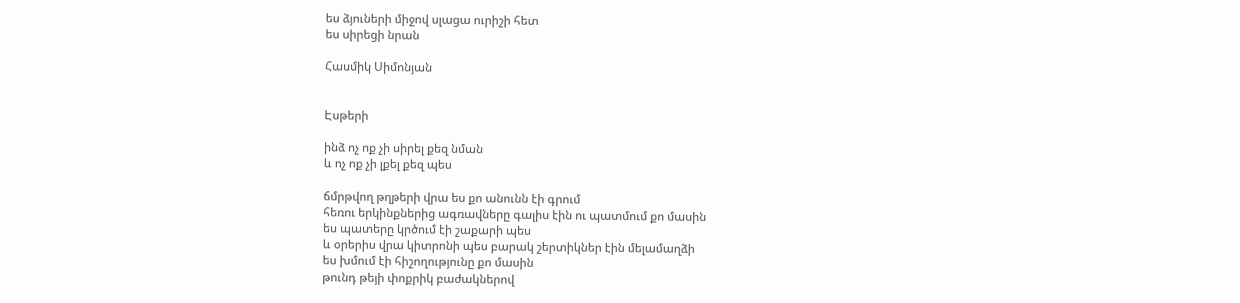ես ձյուների միջով սլացա ուրիշի հետ
ես սիրեցի նրան

Հասմիկ Սիմոնյան


Էսթերի

ինձ ոչ ոք չի սիրել քեզ նման
և ոչ ոք չի լքել քեզ պես

ճմրթվող թղթերի վրա ես քո անունն էի գրում
հեռու երկինքներից ագռավները գալիս էին ու պատմում քո մասին
ես պատերը կրծում էի շաքարի պես
և օրերիս վրա կիտրոնի պես բարակ շերտիկներ էին մելամաղձի
ես խմում էի հիշողությունը քո մասին
թունդ թեյի փոքրիկ բաժակներով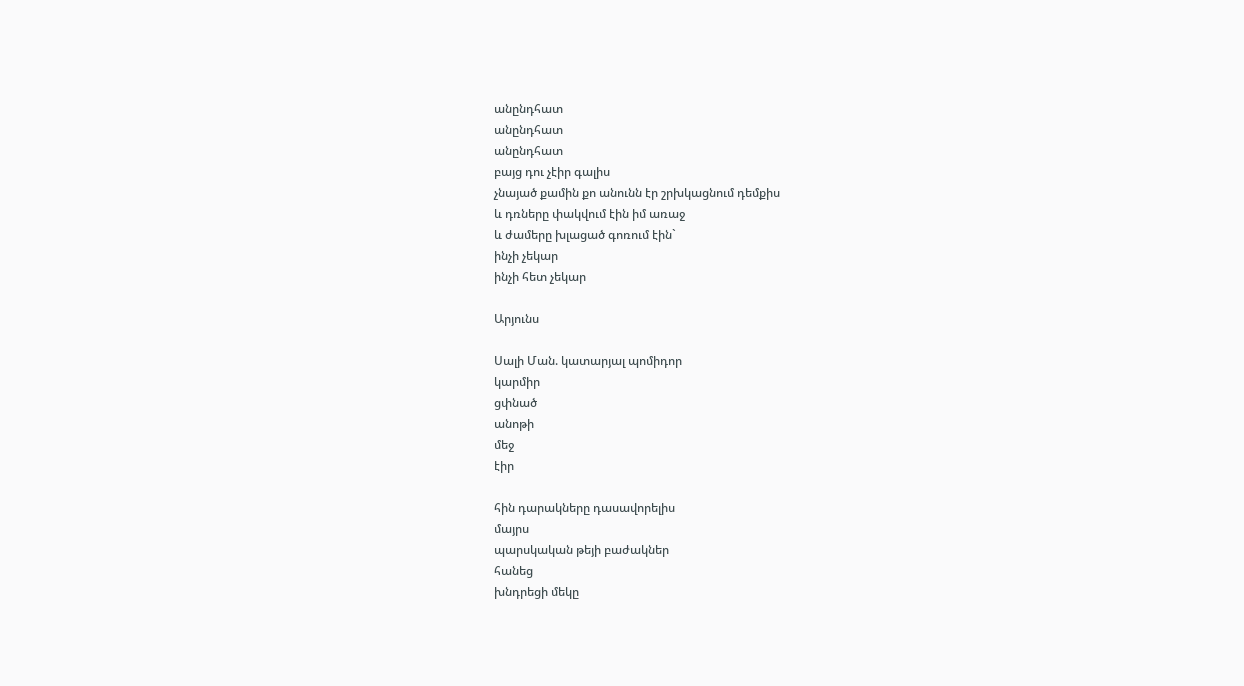անընդհատ
անընդհատ
անընդհատ
բայց դու չէիր գալիս
չնայած քամին քո անունն էր շրխկացնում դեմքիս
և դռները փակվում էին իմ առաջ
և ժամերը խլացած գոռում էին`
ինչի չեկար
ինչի հետ չեկար

Արյունս

Սալի Ման. կատարյալ պոմիդոր
կարմիր
ցփնած
անոթի
մեջ
էիր

հին դարակները դասավորելիս
մայրս
պարսկական թեյի բաժակներ
հանեց
խնդրեցի մեկը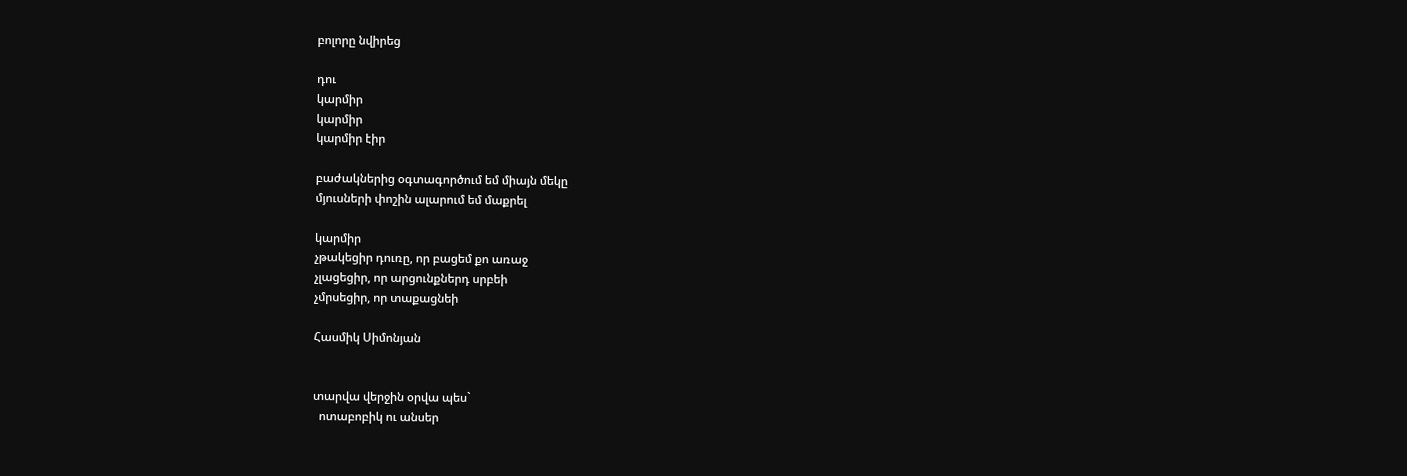բոլորը նվիրեց

դու
կարմիր
կարմիր
կարմիր էիր

բաժակներից օգտագործում եմ միայն մեկը
մյուսների փոշին ալարում եմ մաքրել

կարմիր
չթակեցիր դուռը, որ բացեմ քո առաջ
չլացեցիր, որ արցունքներդ սրբեի
չմրսեցիր, որ տաքացնեի

Հասմիկ Սիմոնյան


տարվա վերջին օրվա պես`
  ոտաբոբիկ ու անսեր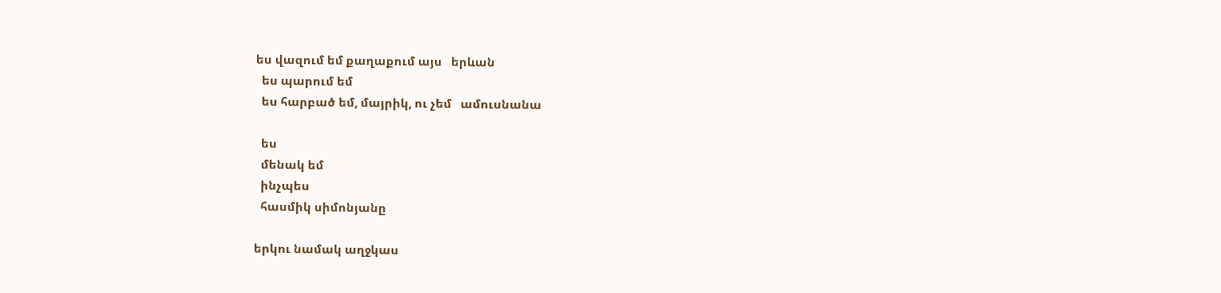ես վազում եմ քաղաքում այս   երևան
  ես պարում եմ
  ես հարբած եմ, մայրիկ, ու չեմ   ամուսնանա

  ես
  մենակ եմ
  ինչպես
  հասմիկ սիմոնյանը

երկու նամակ աղջկաս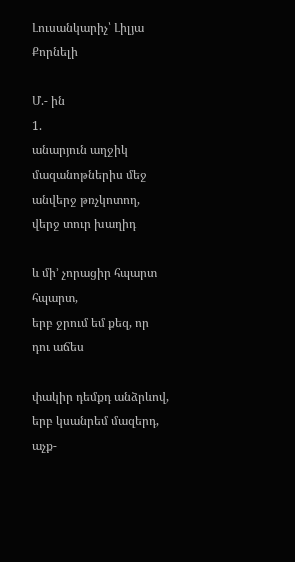Լուսանկարիչ՝ Լիլյա Քորնելի

Մ.- ին
1.
անարյուն աղջիկ
մազանոթներիս մեջ անվերջ թռչկոտող,
վերջ տուր խաղիդ

և մի’ չորացիր հպարտ հպարտ,
երբ ջրում եմ քեզ, որ դու աճես

փակիր դեմքդ անձրևով,
երբ կսանրեմ մազերդ,
աչք-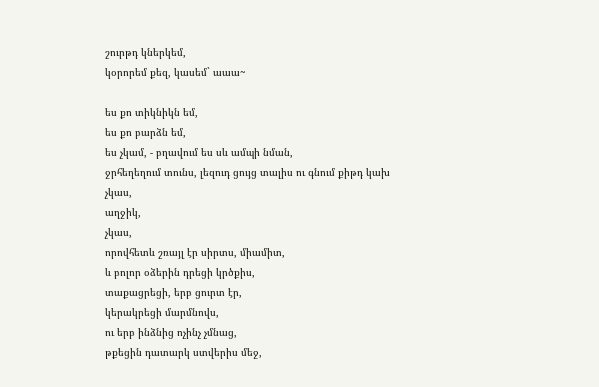շուրթդ կներկեմ,
կօրորեմ քեզ, կասեմ` աաա~

ես քո տիկնիկն եմ,
ես քո բարձն եմ,
ես չկամ, - բղավում ես սև ամպի նման,
ջրհեղեղում տունս, լեզուդ ցույց տալիս ու գնում քիթդ կախ
չկաս,
աղջիկ,
չկաս,
որովհետև շռայլ էր սիրտս, միամիտ,
և բոլոր օձերին դրեցի կրծքիս,
տաքացրեցի, երբ ցուրտ էր,
կերակրեցի մարմնովս,
ու երբ ինձնից ոչինչ չմնաց,
թքեցին դատարկ ստվերիս մեջ,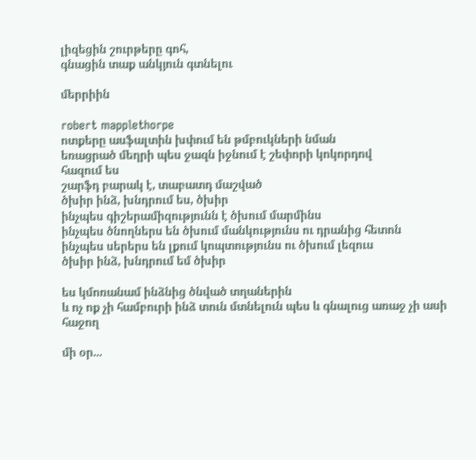լիզեցին շուրթերը գոհ,
գնացին տաք անկյուն գտնելու

մերրիին

robert mapplethorpe
ոտքերը ասֆալտին խփում են թմբուկների նման
եռացրած մեղրի պես ջազն իջնում է շեփորի կոկորդով
հազում ես
շարֆդ բարակ է, տաբատդ մաշված
ծխիր ինձ, խնդրում ես, ծխիր
ինչպես գիշերամիզությունն է ծխում մարմինս
ինչպես ծնողներս են ծխում մանկությունս ու դրանից հետոն
ինչպես սերերս են լքում կոպտությունս ու ծխում լեզուս
ծխիր ինձ, խնդրում եմ ծխիր

ես կմոռանամ ինձնից ծնված տղաներին
և ոչ ոք չի համբուրի ինձ տուն մտնելուն պես և գնալուց առաջ չի ասի
հաջող

մի օր...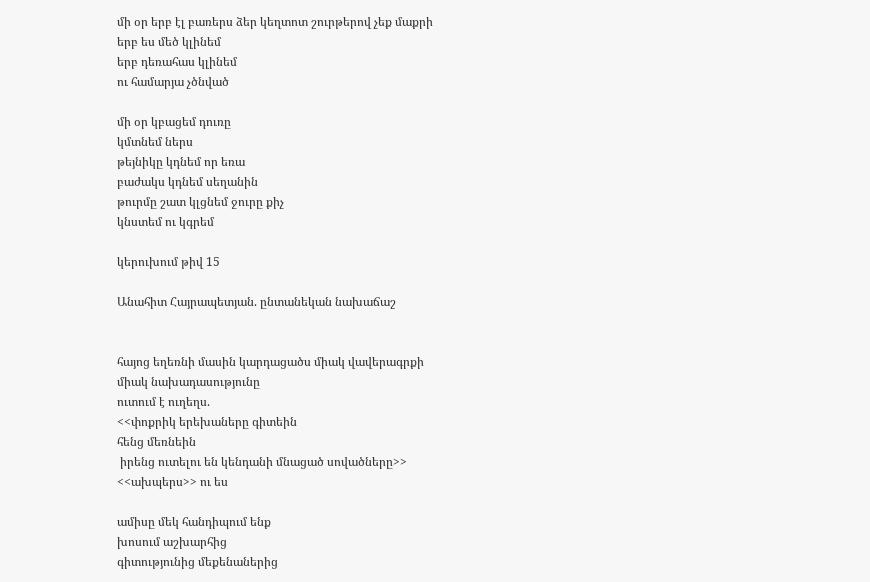մի օր երբ էլ բառերս ձեր կեղտոտ շուրթերով չեք մաքրի
երբ ես մեծ կլինեմ
երբ դեռահաս կլինեմ
ու համարյա չծնված

մի օր կբացեմ դուռը
կմտնեմ ներս
թեյնիկը կդնեմ որ եռա
բաժակս կդնեմ սեղանին
թուրմը շատ կլցնեմ ջուրը քիչ
կնստեմ ու կգրեմ

կերուխում թիվ 15

Անահիտ Հայրապետյան. ընտանեկան նախաճաշ


հայոց եղեռնի մասին կարդացածս միակ վավերագրքի
միակ նախադասությունը
ուտում է ուղեղս.
<<փոքրիկ երեխաները գիտեին
հենց մեռնեին
 իրենց ուտելու են կենդանի մնացած սովածները>>
<<ախպերս>> ու ես

ամիսը մեկ հանդիպում ենք
խոսում աշխարհից
գիտությունից մեքենաներից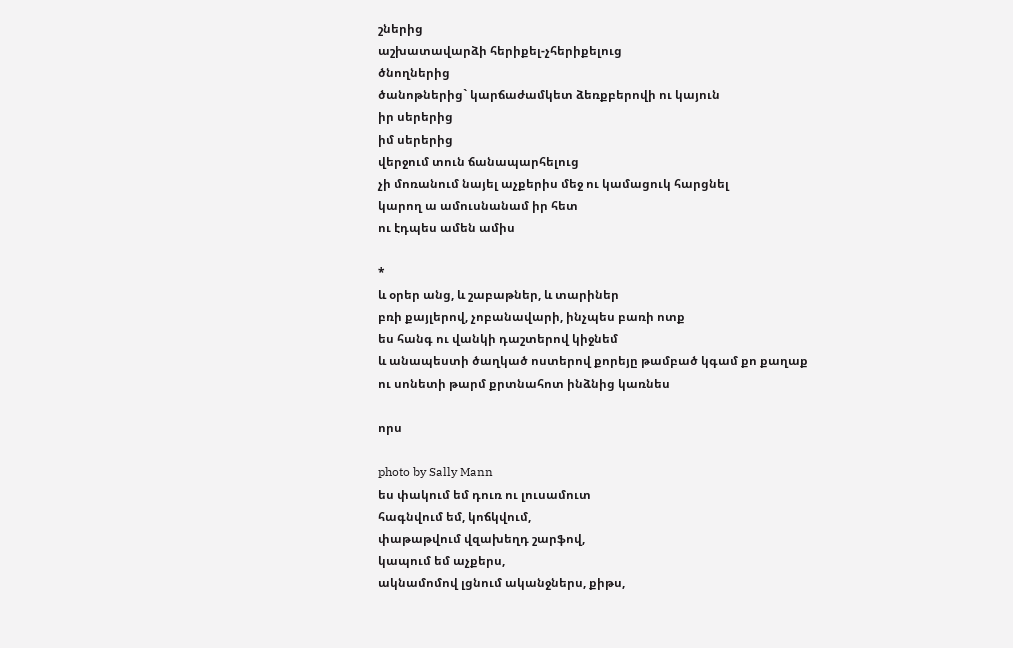շներից
աշխատավարձի հերիքել-չհերիքելուց
ծնողներից
ծանոթներից` կարճաժամկետ ձեռքբերովի ու կայուն
իր սերերից
իմ սերերից
վերջում տուն ճանապարհելուց
չի մոռանում նայել աչքերիս մեջ ու կամացուկ հարցնել
կարող ա ամուսնանամ իր հետ
ու էդպես ամեն ամիս

*
և օրեր անց, և շաբաթներ, և տարիներ
բռի քայլերով, չոբանավարի, ինչպես բառի ոտք
ես հանգ ու վանկի դաշտերով կիջնեմ
և անապեստի ծաղկած ոստերով քորեյը թամբած կգամ քո քաղաք
ու սոնետի թարմ քրտնահոտ ինձնից կառնես

որս

photo by Sally Mann
ես փակում եմ դուռ ու լուսամուտ
հագնվում եմ, կոճկվում,
փաթաթվում վզախեղդ շարֆով,
կապում եմ աչքերս,
ակնամոմով լցնում ականջներս, քիթս,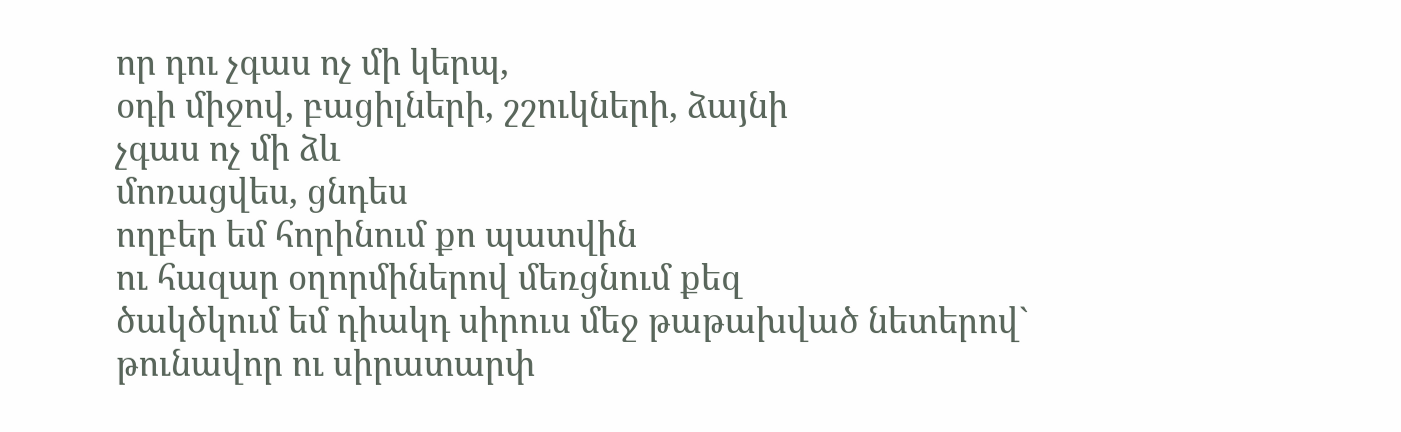որ դու չգաս ոչ մի կերպ,
օդի միջով, բացիլների, շշուկների, ձայնի
չգաս ոչ մի ձև
մոռացվես, ցնդես
ողբեր եմ հորինում քո պատվին
ու հազար օղորմիներով մեռցնում քեզ
ծակծկում եմ դիակդ սիրուս մեջ թաթախված նետերով`
թունավոր ու սիրատարփ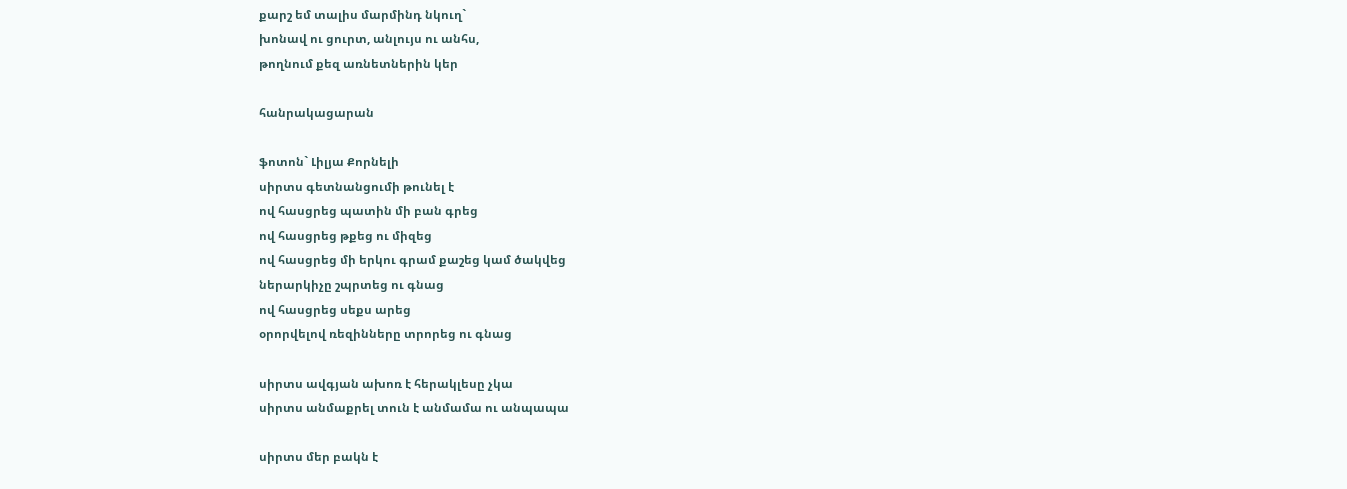քարշ եմ տալիս մարմինդ նկուղ`
խոնավ ու ցուրտ, անլույս ու անհս,
թողնում քեզ առնետներին կեր

հանրակացարան

ֆոտոն` Լիլյա Քորնելի
սիրտս գետնանցումի թունել է
ով հասցրեց պատին մի բան գրեց
ով հասցրեց թքեց ու միզեց
ով հասցրեց մի երկու գրամ քաշեց կամ ծակվեց
ներարկիչը շպրտեց ու գնաց
ով հասցրեց սեքս արեց
օրորվելով ռեզինները տրորեց ու գնաց

սիրտս ավգյան ախոռ է հերակլեսը չկա
սիրտս անմաքրել տուն է անմամա ու անպապա

սիրտս մեր բակն է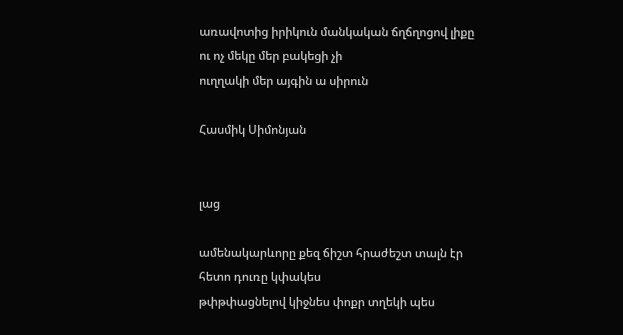առավոտից իրիկուն մանկական ճղճղոցով լիքը
ու ոչ մեկը մեր բակեցի չի
ուղղակի մեր այգին ա սիրուն

Հասմիկ Սիմոնյան


լաց

ամենակարևորը քեզ ճիշտ հրաժեշտ տալն էր
հետո դուռը կփակես
թփթփացնելով կիջնես փոքր տղեկի պես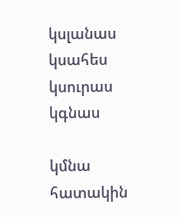կսլանաս
կսահես
կսուրաս
կգնաս

կմնա
հատակին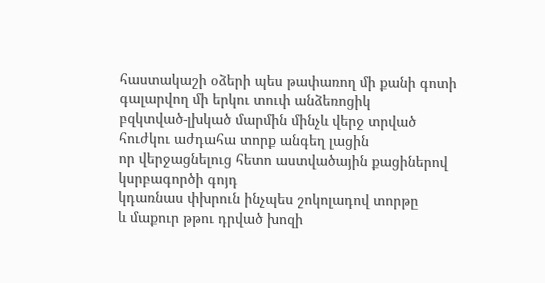հաստակաշի օձերի պես թափառող մի քանի գոտի
գալարվող մի երկու տուփ անձեռոցիկ
բզկտված-լխկած մարմին մինչև վերջ տրված
հուժկու աժդահա տորք անգեղ լացին
որ վերջացնելուց հետո աստվածային քացիներով կսրբագործի գոյդ
կդառնաս փխրուն ինչպես շոկոլադով տորթը
և մաքուր թթու դրված խոզի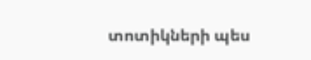տոտիկների պես